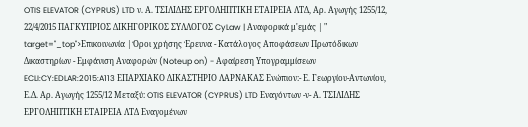OTIS ELEVATOR (CYPRUS) LTD ν. Α. ΤΣΙΛΙΔΗΣ ΕΡΓΟΛΗΠΤΙΚΗ ΕΤΑΙΡΕΙΑ ΛΤΔ, Αρ. Αγωγής 1255/12, 22/4/2015 ΠΑΓΚΥΠΡΙΟΣ ΔΙΚΗΓΟΡΙΚΟΣ ΣΥΛΛΟΓΟΣ CyLaw | Αναφορικά μ'εμάς | " target="_top">Επικοινωνία | Όροι χρήσης Έρευνα - Κατάλογος Αποφάσεων Πρωτόδικων Δικαστηρίων - Εμφάνιση Αναφορών (Noteup on) - Αφαίρεση Υπογραμμίσεων ECLI:CY:EDLAR:2015:A113 ΕΠΑΡΧΙΑΚΟ ΔΙΚΑΣΤΗΡΙΟ ΛΑΡΝΑΚΑΣ Ενώπιον:- Ε. Γεωργίου-Αντωνίου, Ε.Δ. Αρ. Αγωγής 1255/12 Μεταξύ: OTIS ELEVATOR (CYPRUS) LTD Εναγόντων -ν- Α. ΤΣΙΛΙΔΗΣ ΕΡΓΟΛΗΠΤΙΚΗ ΕΤΑΙΡΕΙΑ ΛΤΔ Εναγομένων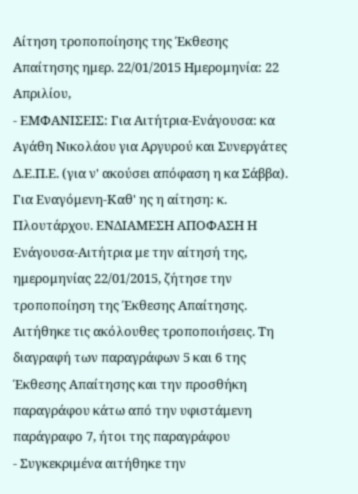Αίτηση τροποποίησης της Έκθεσης Απαίτησης ημερ. 22/01/2015 Ημερομηνία: 22 Απριλίου,
- ΕΜΦΑΝΙΣΕΙΣ: Για Αιτήτρια-Ενάγουσα: κα Αγάθη Νικολάου για Αργυρού και Συνεργάτες Δ.Ε.Π.Ε. (για ν' ακούσει απόφαση η κα Σάββα). Για Εναγόμενη-Καθ' ης η αίτηση: κ. Πλουτάρχου. ΕΝΔΙΑΜΕΣΗ ΑΠΟΦΑΣΗ Η Ενάγουσα-Αιτήτρια με την αίτησή της, ημερομηνίας 22/01/2015, ζήτησε την τροποποίηση της Έκθεσης Απαίτησης. Αιτήθηκε τις ακόλουθες τροποποιήσεις. Τη διαγραφή των παραγράφων 5 και 6 της Έκθεσης Απαίτησης και την προσθήκη παραγράφου κάτω από την υφιστάμενη παράγραφο 7, ήτοι της παραγράφου
- Συγκεκριμένα αιτήθηκε την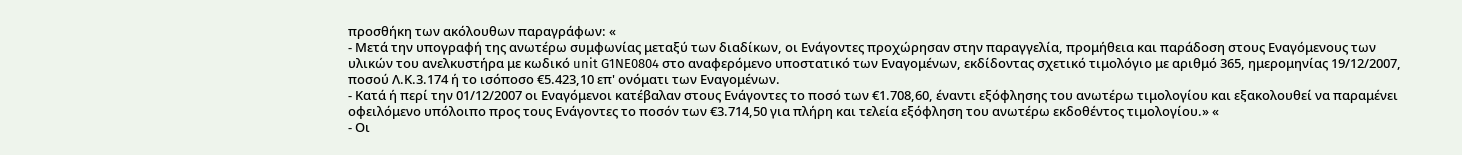προσθήκη των ακόλουθων παραγράφων: «
- Μετά την υπογραφή της ανωτέρω συμφωνίας μεταξύ των διαδίκων, οι Ενάγοντες προχώρησαν στην παραγγελία, προμήθεια και παράδοση στους Εναγόμενους των υλικών του ανελκυστήρα με κωδικό unit G1NE0804 στο αναφερόμενο υποστατικό των Εναγομένων, εκδίδοντας σχετικό τιμολόγιο με αριθμό 365, ημερομηνίας 19/12/2007, ποσού Λ.Κ.3.174 ή το ισόποσο €5.423,10 επ' ονόματι των Εναγομένων.
- Κατά ή περί την 01/12/2007 οι Εναγόμενοι κατέβαλαν στους Ενάγοντες το ποσό των €1.708,60, έναντι εξόφλησης του ανωτέρω τιμολογίου και εξακολουθεί να παραμένει οφειλόμενο υπόλοιπο προς τους Ενάγοντες το ποσόν των €3.714,50 για πλήρη και τελεία εξόφληση του ανωτέρω εκδοθέντος τιμολογίου.» «
- Οι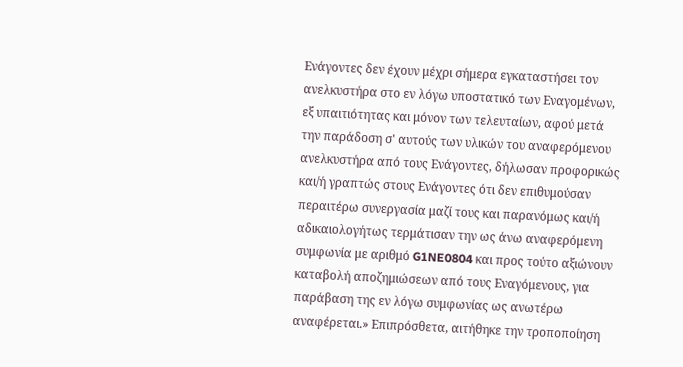Ενάγοντες δεν έχουν μέχρι σήμερα εγκαταστήσει τον ανελκυστήρα στο εν λόγω υποστατικό των Εναγομένων, εξ υπαιτιότητας και μόνον των τελευταίων, αφού μετά την παράδοση σ' αυτούς των υλικών του αναφερόμενου ανελκυστήρα από τους Ενάγοντες, δήλωσαν προφορικώς και/ή γραπτώς στους Ενάγοντες ότι δεν επιθυμούσαν περαιτέρω συνεργασία μαζί τους και παρανόμως και/ή αδικαιολογήτως τερμάτισαν την ως άνω αναφερόμενη συμφωνία με αριθμό G1NE0804 και προς τούτο αξιώνουν καταβολή αποζημιώσεων από τους Εναγόμενους, για παράβαση της εν λόγω συμφωνίας ως ανωτέρω αναφέρεται.» Επιπρόσθετα, αιτήθηκε την τροποποίηση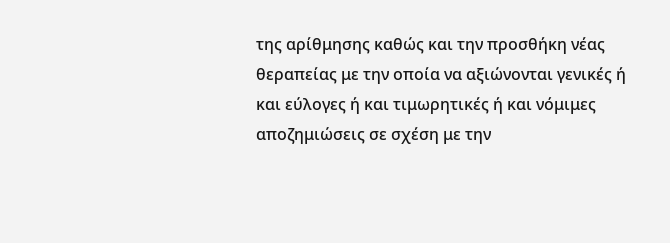της αρίθμησης καθώς και την προσθήκη νέας θεραπείας με την οποία να αξιώνονται γενικές ή και εύλογες ή και τιμωρητικές ή και νόμιμες αποζημιώσεις σε σχέση με την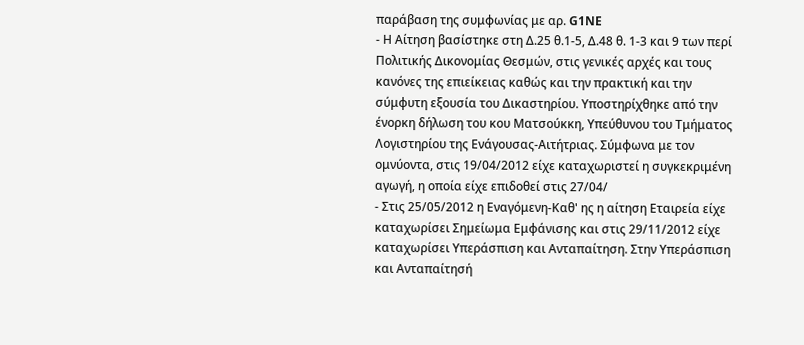παράβαση της συμφωνίας με αρ. G1NE
- Η Αίτηση βασίστηκε στη Δ.25 θ.1-5, Δ.48 θ. 1-3 και 9 των περί Πολιτικής Δικονομίας Θεσμών, στις γενικές αρχές και τους κανόνες της επιείκειας καθώς και την πρακτική και την σύμφυτη εξουσία του Δικαστηρίου. Υποστηρίχθηκε από την ένορκη δήλωση του κου Ματσούκκη, Υπεύθυνου του Τμήματος Λογιστηρίου της Ενάγουσας-Αιτήτριας. Σύμφωνα με τον ομνύοντα, στις 19/04/2012 είχε καταχωριστεί η συγκεκριμένη αγωγή, η οποία είχε επιδοθεί στις 27/04/
- Στις 25/05/2012 η Εναγόμενη-Καθ' ης η αίτηση Εταιρεία είχε καταχωρίσει Σημείωμα Εμφάνισης και στις 29/11/2012 είχε καταχωρίσει Υπεράσπιση και Ανταπαίτηση. Στην Υπεράσπιση και Ανταπαίτησή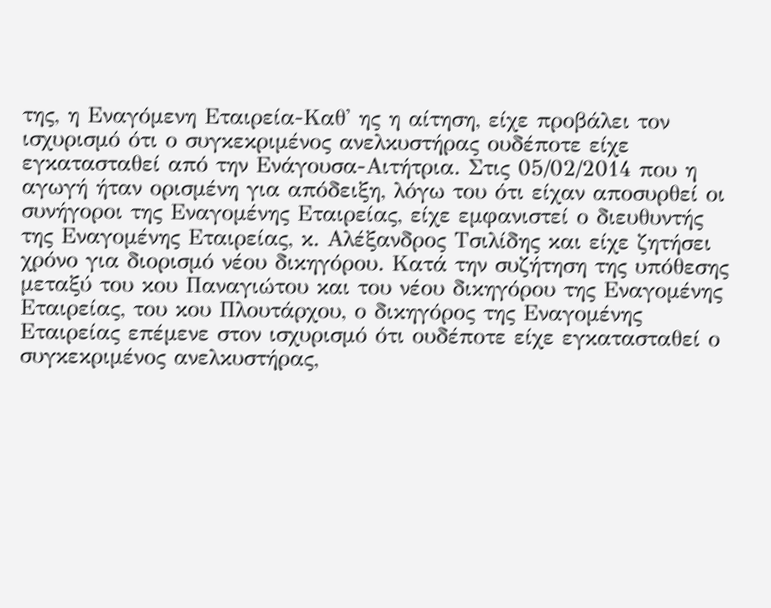της, η Εναγόμενη Εταιρεία-Καθ' ης η αίτηση, είχε προβάλει τον ισχυρισμό ότι ο συγκεκριμένος ανελκυστήρας ουδέποτε είχε εγκατασταθεί από την Ενάγουσα-Αιτήτρια. Στις 05/02/2014 που η αγωγή ήταν ορισμένη για απόδειξη, λόγω του ότι είχαν αποσυρθεί οι συνήγοροι της Εναγομένης Εταιρείας, είχε εμφανιστεί ο διευθυντής της Εναγομένης Εταιρείας, κ. Αλέξανδρος Τσιλίδης και είχε ζητήσει χρόνο για διορισμό νέου δικηγόρου. Κατά την συζήτηση της υπόθεσης μεταξύ του κου Παναγιώτου και του νέου δικηγόρου της Εναγομένης Εταιρείας, του κου Πλουτάρχου, ο δικηγόρος της Εναγομένης Εταιρείας επέμενε στον ισχυρισμό ότι ουδέποτε είχε εγκατασταθεί ο συγκεκριμένος ανελκυστήρας,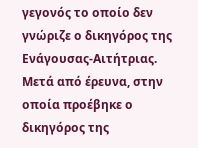γεγονός το οποίο δεν γνώριζε ο δικηγόρος της Ενάγουσας-Αιτήτριας. Μετά από έρευνα, στην οποία προέβηκε ο δικηγόρος της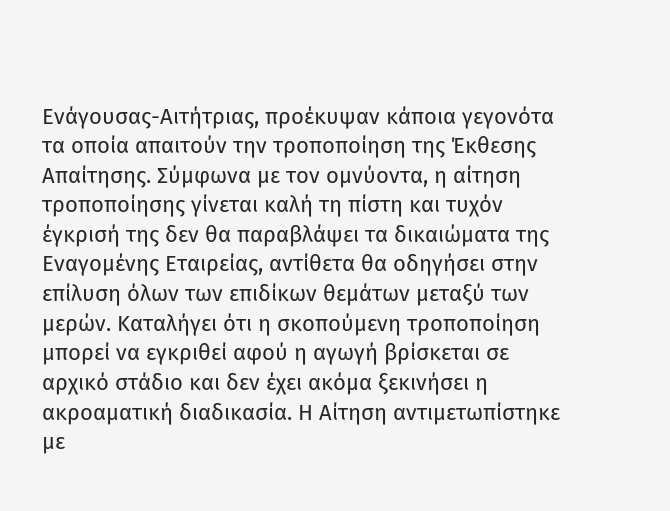Ενάγουσας-Αιτήτριας, προέκυψαν κάποια γεγονότα τα οποία απαιτούν την τροποποίηση της Έκθεσης Απαίτησης. Σύμφωνα με τον ομνύοντα, η αίτηση τροποποίησης γίνεται καλή τη πίστη και τυχόν έγκρισή της δεν θα παραβλάψει τα δικαιώματα της Εναγομένης Εταιρείας, αντίθετα θα οδηγήσει στην επίλυση όλων των επιδίκων θεμάτων μεταξύ των μερών. Καταλήγει ότι η σκοπούμενη τροποποίηση μπορεί να εγκριθεί αφού η αγωγή βρίσκεται σε αρχικό στάδιο και δεν έχει ακόμα ξεκινήσει η ακροαματική διαδικασία. Η Αίτηση αντιμετωπίστηκε με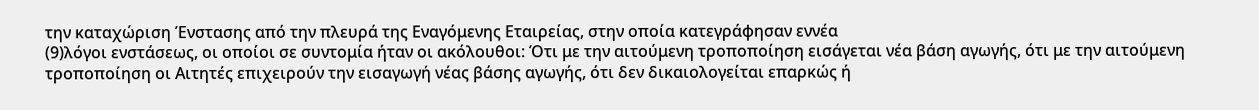την καταχώριση Ένστασης από την πλευρά της Εναγόμενης Εταιρείας, στην οποία κατεγράφησαν εννέα
(9)λόγοι ενστάσεως, οι οποίοι σε συντομία ήταν οι ακόλουθοι: Ότι με την αιτούμενη τροποποίηση εισάγεται νέα βάση αγωγής, ότι με την αιτούμενη τροποποίηση οι Αιτητές επιχειρούν την εισαγωγή νέας βάσης αγωγής, ότι δεν δικαιολογείται επαρκώς ή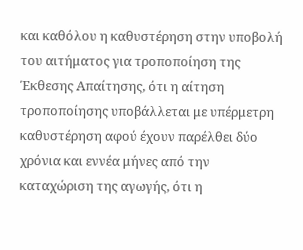και καθόλου η καθυστέρηση στην υποβολή του αιτήματος για τροποποίηση της Έκθεσης Απαίτησης, ότι η αίτηση τροποποίησης υποβάλλεται με υπέρμετρη καθυστέρηση αφού έχουν παρέλθει δύο χρόνια και εννέα μήνες από την καταχώριση της αγωγής, ότι η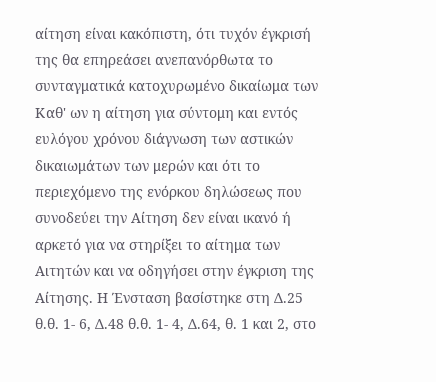αίτηση είναι κακόπιστη, ότι τυχόν έγκρισή της θα επηρεάσει ανεπανόρθωτα το συνταγματικά κατοχυρωμένο δικαίωμα των Καθ' ων η αίτηση για σύντομη και εντός ευλόγου χρόνου διάγνωση των αστικών δικαιωμάτων των μερών και ότι το περιεχόμενο της ενόρκου δηλώσεως που συνοδεύει την Αίτηση δεν είναι ικανό ή αρκετό για να στηρίξει το αίτημα των Αιτητών και να οδηγήσει στην έγκριση της Αίτησης. Η Ένσταση βασίστηκε στη Δ.25 θ.θ. 1- 6, Δ.48 θ.θ. 1- 4, Δ.64, θ. 1 και 2, στο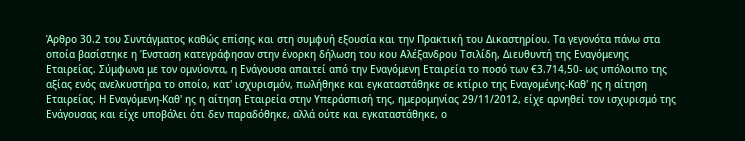Άρθρο 30.2 του Συντάγματος καθώς επίσης και στη συμφυή εξουσία και την Πρακτική του Δικαστηρίου. Τα γεγονότα πάνω στα οποία βασίστηκε η Ένσταση κατεγράφησαν στην ένορκη δήλωση του κου Αλέξανδρου Τσιλίδη, Διευθυντή της Εναγόμενης Εταιρείας. Σύμφωνα με τον ομνύοντα, η Ενάγουσα απαιτεί από την Εναγόμενη Εταιρεία το ποσό των €3.714,50- ως υπόλοιπο της αξίας ενός ανελκυστήρα το οποίο, κατ' ισχυρισμόν, πωλήθηκε και εγκαταστάθηκε σε κτίριο της Εναγομένης-Καθ' ης η αίτηση Εταιρείας. Η Εναγόμενη-Καθ' ης η αίτηση Εταιρεία στην Υπεράσπισή της, ημερομηνίας 29/11/2012, είχε αρνηθεί τον ισχυρισμό της Ενάγουσας και είχε υποβάλει ότι δεν παραδόθηκε, αλλά ούτε και εγκαταστάθηκε, ο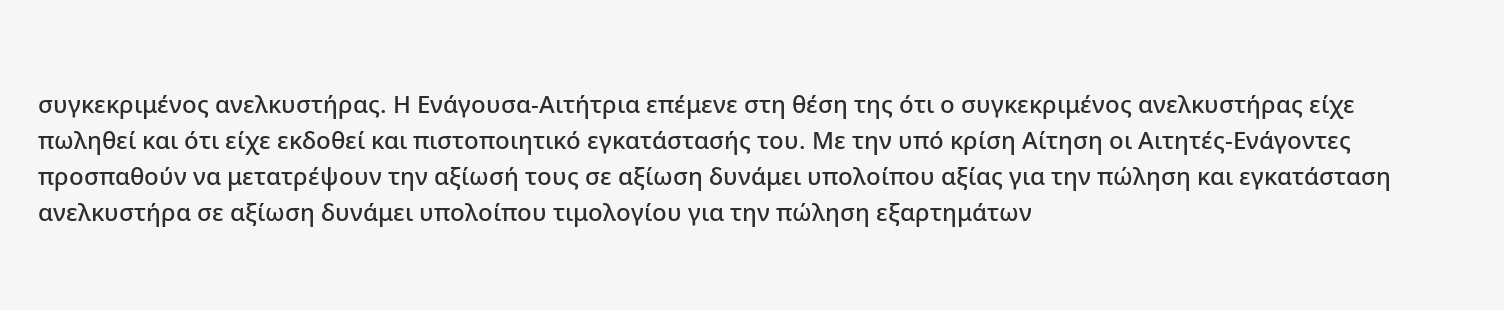συγκεκριμένος ανελκυστήρας. Η Ενάγουσα-Αιτήτρια επέμενε στη θέση της ότι ο συγκεκριμένος ανελκυστήρας είχε πωληθεί και ότι είχε εκδοθεί και πιστοποιητικό εγκατάστασής του. Με την υπό κρίση Αίτηση οι Αιτητές-Ενάγοντες προσπαθούν να μετατρέψουν την αξίωσή τους σε αξίωση δυνάμει υπολοίπου αξίας για την πώληση και εγκατάσταση ανελκυστήρα σε αξίωση δυνάμει υπολοίπου τιμολογίου για την πώληση εξαρτημάτων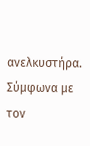ανελκυστήρα. Σύμφωνα με τον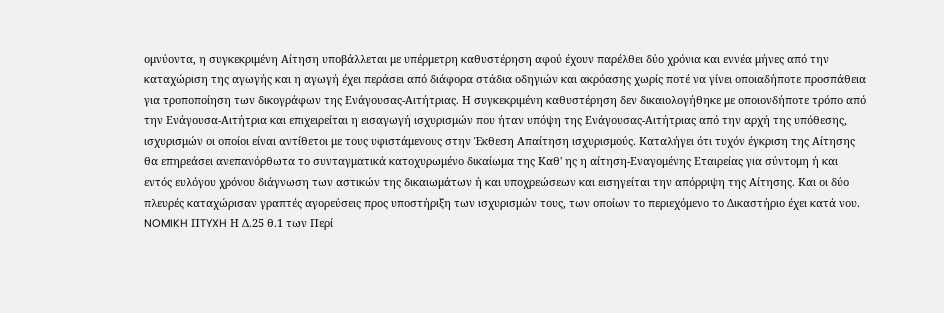ομνύοντα, η συγκεκριμένη Αίτηση υποβάλλεται με υπέρμετρη καθυστέρηση αφού έχουν παρέλθει δύο χρόνια και εννέα μήνες από την καταχώριση της αγωγής και η αγωγή έχει περάσει από διάφορα στάδια οδηγιών και ακρόασης χωρίς ποτέ να γίνει οποιαδήποτε προσπάθεια για τροποποίηση των δικογράφων της Ενάγουσας-Αιτήτριας. Η συγκεκριμένη καθυστέρηση δεν δικαιολογήθηκε με οποιονδήποτε τρόπο από την Ενάγουσα-Αιτήτρια και επιχειρείται η εισαγωγή ισχυρισμών που ήταν υπόψη της Ενάγουσας-Αιτήτριας από την αρχή της υπόθεσης, ισχυρισμών οι οποίοι είναι αντίθετοι με τους υφιστάμενους στην Έκθεση Απαίτηση ισχυρισμούς. Καταλήγει ότι τυχόν έγκριση της Αίτησης θα επηρεάσει ανεπανόρθωτα το συνταγματικά κατοχυρωμένο δικαίωμα της Καθ' ης η αίτηση-Εναγομένης Εταιρείας για σύντομη ή και εντός ευλόγου χρόνου διάγνωση των αστικών της δικαιωμάτων ή και υποχρεώσεων και εισηγείται την απόρριψη της Αίτησης. Και οι δύο πλευρές καταχώρισαν γραπτές αγορεύσεις προς υποστήριξη των ισχυρισμών τους, των οποίων το περιεχόμενο το Δικαστήριο έχει κατά νου. NOMIKH ΠTYXH Η Δ.25 θ.1 των Περί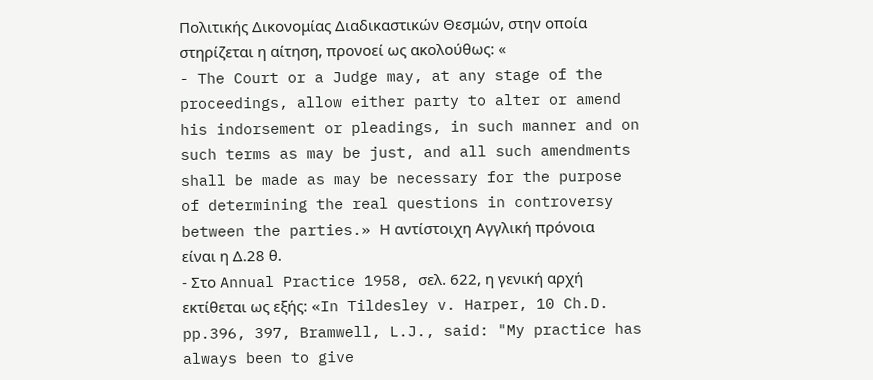Πολιτικής Δικονομίας Διαδικαστικών Θεσμών, στην οποία στηρίζεται η αίτηση, προνοεί ως ακολούθως: «
- The Court or a Judge may, at any stage of the proceedings, allow either party to alter or amend his indorsement or pleadings, in such manner and on such terms as may be just, and all such amendments shall be made as may be necessary for the purpose of determining the real questions in controversy between the parties.» Η αντίστοιχη Αγγλική πρόνοια είναι η Δ.28 θ.
- Στο Annual Practice 1958, σελ. 622, η γενική αρχή εκτίθεται ως εξής: «In Tildesley v. Harper, 10 Ch.D. pp.396, 397, Bramwell, L.J., said: "My practice has always been to give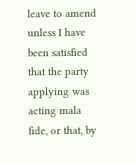leave to amend unless I have been satisfied that the party applying was acting mala fide, or that, by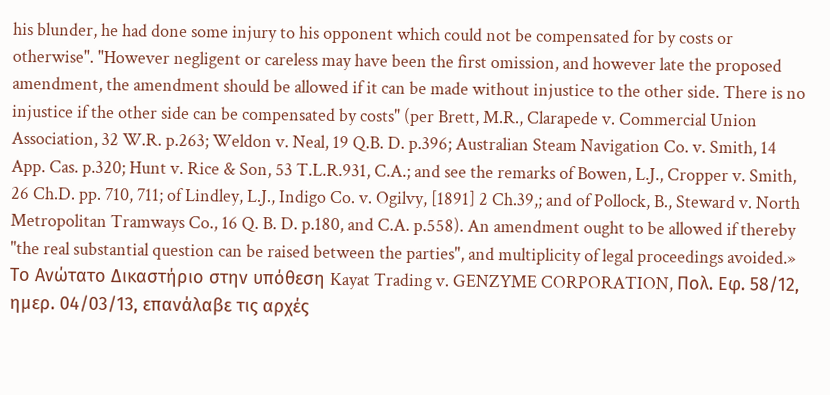his blunder, he had done some injury to his opponent which could not be compensated for by costs or otherwise". "However negligent or careless may have been the first omission, and however late the proposed amendment, the amendment should be allowed if it can be made without injustice to the other side. There is no injustice if the other side can be compensated by costs" (per Brett, M.R., Clarapede v. Commercial Union Association, 32 W.R. p.263; Weldon v. Neal, 19 Q.B. D. p.396; Australian Steam Navigation Co. v. Smith, 14 App. Cas. p.320; Hunt v. Rice & Son, 53 T.L.R.931, C.A.; and see the remarks of Bowen, L.J., Cropper v. Smith, 26 Ch.D. pp. 710, 711; of Lindley, L.J., Indigo Co. v. Ogilvy, [1891] 2 Ch.39,; and of Pollock, B., Steward v. North Metropolitan Tramways Co., 16 Q. B. D. p.180, and C.A. p.558). An amendment ought to be allowed if thereby "the real substantial question can be raised between the parties", and multiplicity of legal proceedings avoided.» Το Ανώτατο Δικαστήριο στην υπόθεση Kayat Trading v. GENZYME CORPORATION, Πολ. Εφ. 58/12, ημερ. 04/03/13, επανάλαβε τις αρχές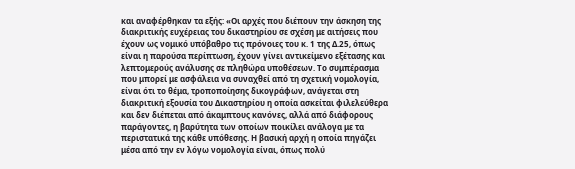και αναφέρθηκαν τα εξής: «Οι αρχές που διέπουν την άσκηση της διακριτικής ευχέρειας του δικαστηρίου σε σχέση με αιτήσεις που έχουν ως νομικό υπόβαθρο τις πρόνοιες του κ. 1 της Δ.25, όπως είναι η παρούσα περίπτωση, έχουν γίνει αντικείμενο εξέτασης και λεπτομερούς ανάλυσης σε πληθώρα υποθέσεων. Το συμπέρασμα που μπορεί με ασφάλεια να συναχθεί από τη σχετική νομολογία, είναι ότι το θέμα, τροποποίησης δικογράφων, ανάγεται στη διακριτική εξουσία του Δικαστηρίου η οποία ασκείται φιλελεύθερα και δεν διέπεται από άκαμπτους κανόνες, αλλά από διάφορους παράγοντες, η βαρύτητα των οποίων ποικίλει ανάλογα με τα περιστατικά της κάθε υπόθεσης. Η βασική αρχή η οποία πηγάζει μέσα από την εν λόγω νομολογία είναι, όπως πολύ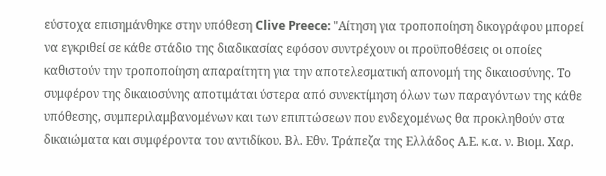εύστοχα επισημάνθηκε στην υπόθεση Clive Preece: "Αίτηση για τροποποίηση δικογράφου μπορεί να εγκριθεί σε κάθε στάδιο της διαδικασίας εφόσον συντρέχουν οι προϋποθέσεις οι οποίες καθιστούν την τροποποίηση απαραίτητη για την αποτελεσματική απονομή της δικαιοσύνης. Το συμφέρον της δικαιοσύνης αποτιμάται ύστερα από συνεκτίμηση όλων των παραγόντων της κάθε υπόθεσης, συμπεριλαμβανομένων και των επιπτώσεων που ενδεχομένως θα προκληθούν στα δικαιώματα και συμφέροντα του αντιδίκου. Βλ. Εθν. Τράπεζα της Ελλάδος Α.Ε. κ.α. ν. Βιομ. Χαρ.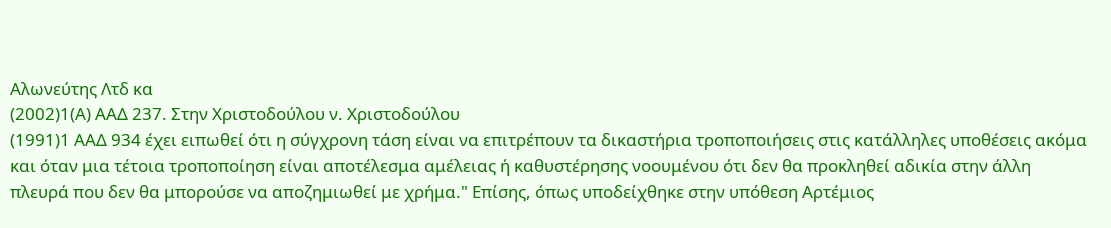Αλωνεύτης Λτδ κα
(2002)1(Α) ΑΑΔ 237. Στην Χριστοδούλου ν. Χριστοδούλου
(1991)1 ΑΑΔ 934 έχει ειπωθεί ότι η σύγχρονη τάση είναι να επιτρέπουν τα δικαστήρια τροποποιήσεις στις κατάλληλες υποθέσεις ακόμα και όταν μια τέτοια τροποποίηση είναι αποτέλεσμα αμέλειας ή καθυστέρησης νοουμένου ότι δεν θα προκληθεί αδικία στην άλλη πλευρά που δεν θα μπορούσε να αποζημιωθεί με χρήμα." Επίσης, όπως υποδείχθηκε στην υπόθεση Αρτέμιος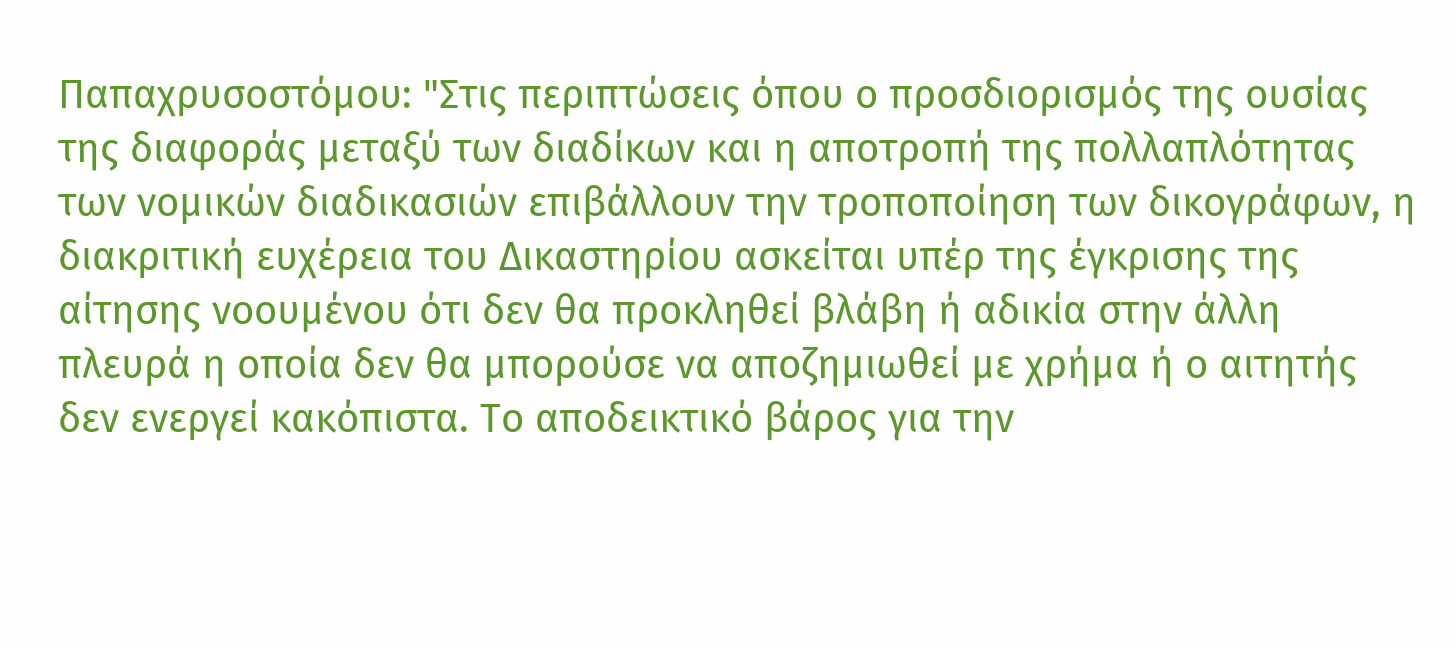Παπαχρυσοστόμου: "Στις περιπτώσεις όπου ο προσδιορισμός της ουσίας της διαφοράς μεταξύ των διαδίκων και η αποτροπή της πολλαπλότητας των νομικών διαδικασιών επιβάλλουν την τροποποίηση των δικογράφων, η διακριτική ευχέρεια του Δικαστηρίου ασκείται υπέρ της έγκρισης της αίτησης νοουμένου ότι δεν θα προκληθεί βλάβη ή αδικία στην άλλη πλευρά η οποία δεν θα μπορούσε να αποζημιωθεί με χρήμα ή ο αιτητής δεν ενεργεί κακόπιστα. Το αποδεικτικό βάρος για την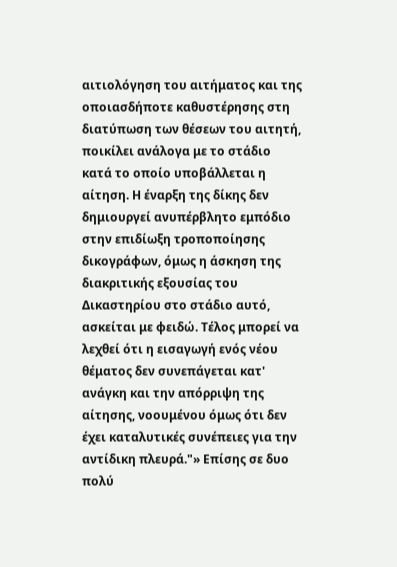αιτιολόγηση του αιτήματος και της οποιασδήποτε καθυστέρησης στη διατύπωση των θέσεων του αιτητή, ποικίλει ανάλογα με το στάδιο κατά το οποίο υποβάλλεται η αίτηση. Η έναρξη της δίκης δεν δημιουργεί ανυπέρβλητο εμπόδιο στην επιδίωξη τροποποίησης δικογράφων, όμως η άσκηση της διακριτικής εξουσίας του Δικαστηρίου στο στάδιο αυτό, ασκείται με φειδώ. Τέλος μπορεί να λεχθεί ότι η εισαγωγή ενός νέου θέματος δεν συνεπάγεται κατ' ανάγκη και την απόρριψη της αίτησης, νοουμένου όμως ότι δεν έχει καταλυτικές συνέπειες για την αντίδικη πλευρά."» Επίσης σε δυο πολύ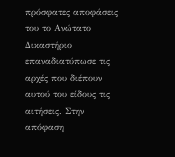πρόσφατες αποφάσεις του το Ανώτατο Δικαστήριο επαναδιατύπωσε τις αρχές που διέπουν αυτού του είδους τις αιτήσεις. Στην απόφαση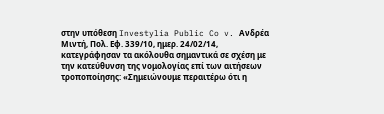στην υπόθεση Investylia Public Co v. Ανδρέα Μιντή, Πολ. Εφ. 339/10, ημερ. 24/02/14, κατεγράφησαν τα ακόλουθα σημαντικά σε σχέση με την κατεύθυνση της νομολογίας επί των αιτήσεων τροποποίησης: «Σημειώνουμε περαιτέρω ότι η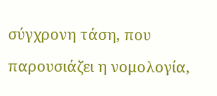σύγχρονη τάση, που παρουσιάζει η νομολογία,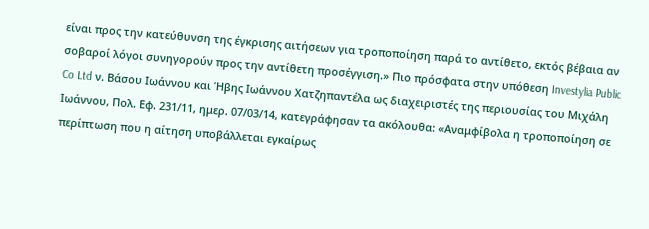είναι προς την κατεύθυνση της έγκρισης αιτήσεων για τροποποίηση παρά το αντίθετο, εκτός βέβαια αν σοβαροί λόγοι συνηγορούν προς την αντίθετη προσέγγιση.» Πιο πρόσφατα στην υπόθεση Investylia Public Co Ltd ν. Βάσου Ιωάννου και Ήβης Ιωάννου Χατζηπαντέλα ως διαχειριστές της περιουσίας του Μιχάλη Ιωάννου, Πολ. Εφ. 231/11, ημερ. 07/03/14, κατεγράφησαν τα ακόλουθα: «Αναμφίβολα η τροποποίηση σε περίπτωση που η αίτηση υποβάλλεται εγκαίρως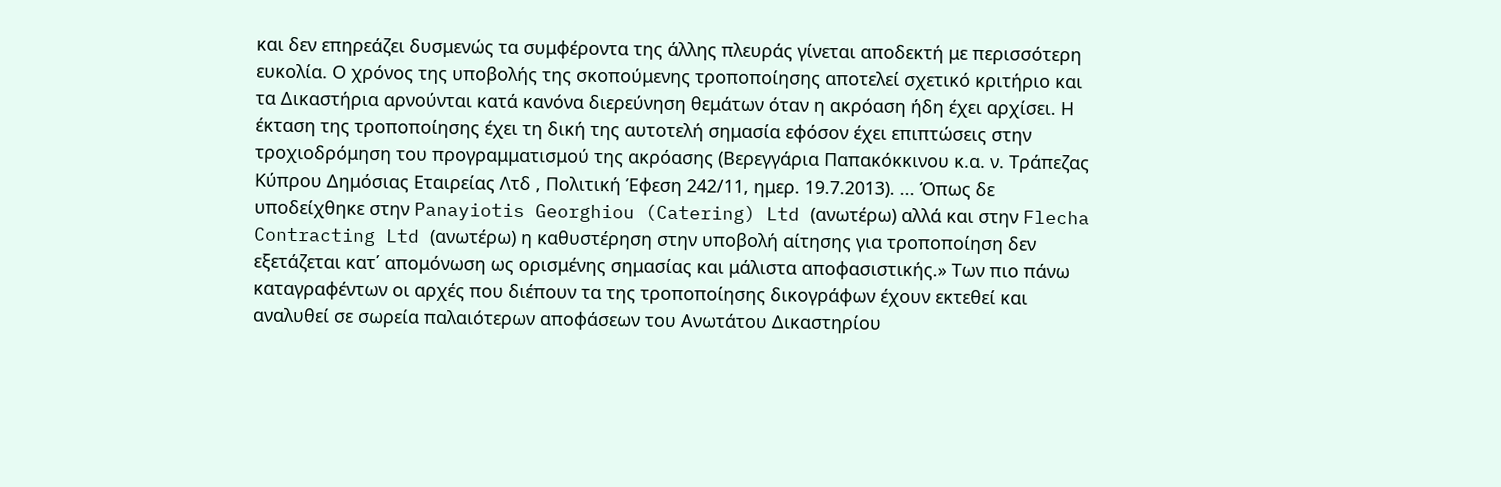και δεν επηρεάζει δυσμενώς τα συμφέροντα της άλλης πλευράς γίνεται αποδεκτή με περισσότερη ευκολία. Ο χρόνος της υποβολής της σκοπούμενης τροποποίησης αποτελεί σχετικό κριτήριο και τα Δικαστήρια αρνούνται κατά κανόνα διερεύνηση θεμάτων όταν η ακρόαση ήδη έχει αρχίσει. Η έκταση της τροποποίησης έχει τη δική της αυτοτελή σημασία εφόσον έχει επιπτώσεις στην τροχιοδρόμηση του προγραμματισμού της ακρόασης (Βερεγγάρια Παπακόκκινου κ.α. ν. Τράπεζας Κύπρου Δημόσιας Εταιρείας Λτδ , Πολιτική Έφεση 242/11, ημερ. 19.7.2013). ... Όπως δε υποδείχθηκε στην Panayiotis Georghiou (Catering) Ltd (ανωτέρω) αλλά και στην Flecha Contracting Ltd (ανωτέρω) η καθυστέρηση στην υποβολή αίτησης για τροποποίηση δεν εξετάζεται κατ΄ απομόνωση ως ορισμένης σημασίας και μάλιστα αποφασιστικής.» Των πιο πάνω καταγραφέντων οι αρχές που διέπουν τα της τροποποίησης δικογράφων έχουν εκτεθεί και αναλυθεί σε σωρεία παλαιότερων αποφάσεων του Ανωτάτου Δικαστηρίου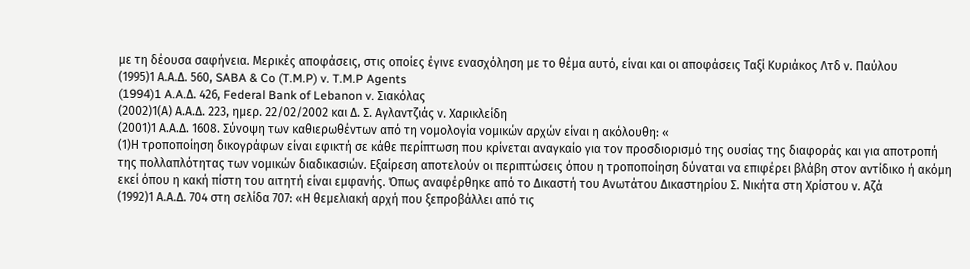με τη δέουσα σαφήνεια. Μερικές αποφάσεις, στις οποίες έγινε ενασχόληση με το θέμα αυτό, είναι και οι αποφάσεις Ταξί Κυριάκος Λτδ ν. Παύλου
(1995)1 Α.Α.Δ. 560, SABA & Co (T.M.P) v. T.M.P Agents
(1994)1 A.A.Δ. 426, Federal Bank of Lebanon v. Σιακόλας
(2002)1(Α) Α.Α.Δ. 223, ημερ. 22/02/2002 και Δ. Σ. Αγλαντζιάς ν. Χαρικλείδη
(2001)1 Α.Α.Δ. 1608. Σύνοψη των καθιερωθέντων από τη νομολογία νομικών αρχών είναι η ακόλουθη: «
(1)Η τροποποίηση δικογράφων είναι εφικτή σε κάθε περίπτωση που κρίνεται αναγκαίο για τον προσδιορισμό της ουσίας της διαφοράς και για αποτροπή της πολλαπλότητας των νομικών διαδικασιών. Εξαίρεση αποτελούν οι περιπτώσεις όπου η τροποποίηση δύναται να επιφέρει βλάβη στον αντίδικο ή ακόμη εκεί όπου η κακή πίστη του αιτητή είναι εμφανής. Όπως αναφέρθηκε από το Δικαστή του Ανωτάτου Δικαστηρίου Σ. Νικήτα στη Χρίστου ν. Αζά
(1992)1 Α.Α.Δ. 704 στη σελίδα 707: «Η θεμελιακή αρχή που ξεπροβάλλει από τις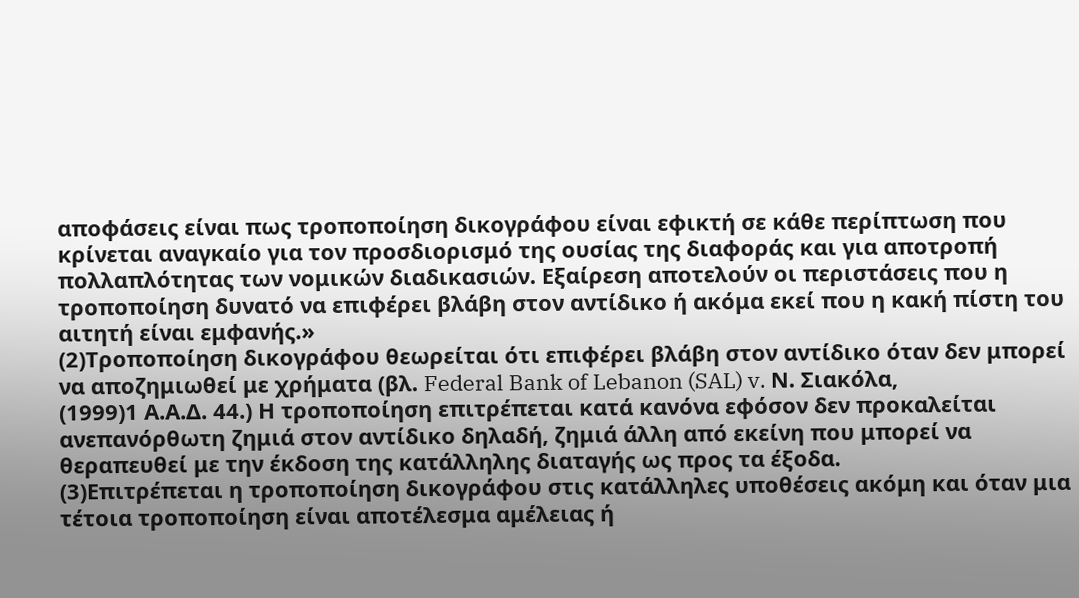αποφάσεις είναι πως τροποποίηση δικογράφου είναι εφικτή σε κάθε περίπτωση που κρίνεται αναγκαίο για τον προσδιορισμό της ουσίας της διαφοράς και για αποτροπή πολλαπλότητας των νομικών διαδικασιών. Εξαίρεση αποτελούν οι περιστάσεις που η τροποποίηση δυνατό να επιφέρει βλάβη στον αντίδικο ή ακόμα εκεί που η κακή πίστη του αιτητή είναι εμφανής.»
(2)Τροποποίηση δικογράφου θεωρείται ότι επιφέρει βλάβη στον αντίδικο όταν δεν μπορεί να αποζημιωθεί με χρήματα (βλ. Federal Bank of Lebanon (SAL) v. Ν. Σιακόλα,
(1999)1 Α.Α.Δ. 44.) Η τροποποίηση επιτρέπεται κατά κανόνα εφόσον δεν προκαλείται ανεπανόρθωτη ζημιά στον αντίδικο δηλαδή, ζημιά άλλη από εκείνη που μπορεί να θεραπευθεί με την έκδοση της κατάλληλης διαταγής ως προς τα έξοδα.
(3)Επιτρέπεται η τροποποίηση δικογράφου στις κατάλληλες υποθέσεις ακόμη και όταν μια τέτοια τροποποίηση είναι αποτέλεσμα αμέλειας ή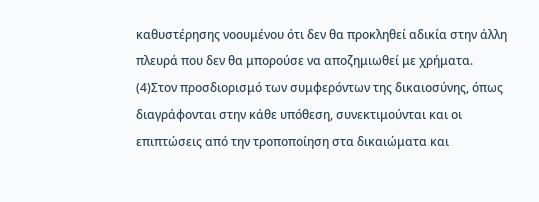καθυστέρησης νοουμένου ότι δεν θα προκληθεί αδικία στην άλλη πλευρά που δεν θα μπορούσε να αποζημιωθεί με χρήματα.
(4)Στον προσδιορισμό των συμφερόντων της δικαιοσύνης, όπως διαγράφονται στην κάθε υπόθεση, συνεκτιμούνται και οι επιπτώσεις από την τροποποίηση στα δικαιώματα και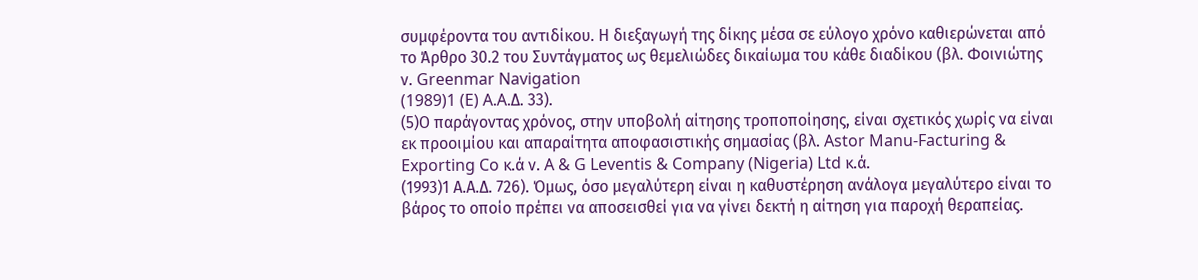συμφέροντα του αντιδίκου. Η διεξαγωγή της δίκης μέσα σε εύλογο χρόνο καθιερώνεται από το Άρθρο 30.2 του Συντάγματος ως θεμελιώδες δικαίωμα του κάθε διαδίκου (βλ. Φοινιώτης ν. Greenmar Navigation
(1989)1 (E) A.A.Δ. 33).
(5)Ο παράγοντας χρόνος, στην υποβολή αίτησης τροποποίησης, είναι σχετικός χωρίς να είναι εκ προοιμίου και απαραίτητα αποφασιστικής σημασίας (βλ. Astor Manu-Facturing & Exporting Co κ.ά ν. A & G Leventis & Company (Nigeria) Ltd κ.ά.
(1993)1 Α.Α.Δ. 726). Όμως, όσο μεγαλύτερη είναι η καθυστέρηση ανάλογα μεγαλύτερο είναι το βάρος το οποίο πρέπει να αποσεισθεί για να γίνει δεκτή η αίτηση για παροχή θεραπείας.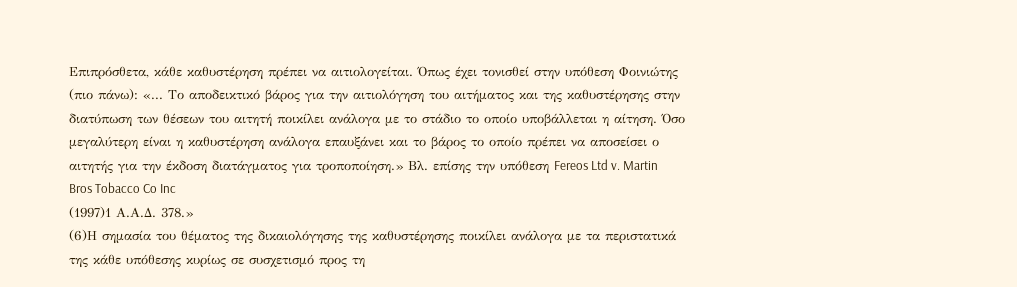Επιπρόσθετα, κάθε καθυστέρηση πρέπει να αιτιολογείται. Όπως έχει τονισθεί στην υπόθεση Φοινιώτης (πιο πάνω): «... Το αποδεικτικό βάρος για την αιτιολόγηση του αιτήματος και της καθυστέρησης στην διατύπωση των θέσεων του αιτητή ποικίλει ανάλογα με το στάδιο το οποίο υποβάλλεται η αίτηση. Όσο μεγαλύτερη είναι η καθυστέρηση ανάλογα επαυξάνει και το βάρος το οποίο πρέπει να αποσείσει ο αιτητής για την έκδοση διατάγματος για τροποποίηση.» Βλ. επίσης την υπόθεση Fereos Ltd v. Martin Bros Tobacco Co Inc
(1997)1 Α.Α.Δ. 378.»
(6)Η σημασία του θέματος της δικαιολόγησης της καθυστέρησης ποικίλει ανάλογα με τα περιστατικά της κάθε υπόθεσης κυρίως σε συσχετισμό προς τη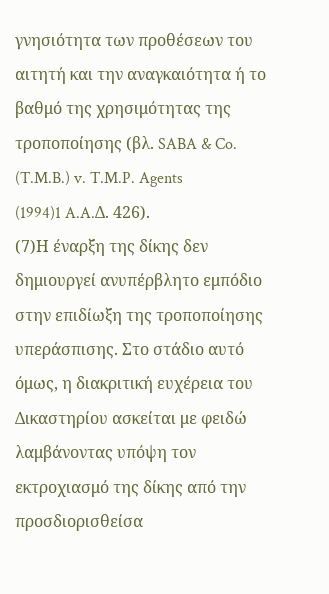γνησιότητα των προθέσεων του αιτητή και την αναγκαιότητα ή το βαθμό της χρησιμότητας της τροποποίησης (βλ. SABA & Co. (T.M.B.) v. T.M.P. Agents
(1994)1 A.A.Δ. 426).
(7)Η έναρξη της δίκης δεν δημιουργεί ανυπέρβλητο εμπόδιο στην επιδίωξη της τροποποίησης υπεράσπισης. Στο στάδιο αυτό όμως, η διακριτική ευχέρεια του Δικαστηρίου ασκείται με φειδώ λαμβάνοντας υπόψη τον εκτροχιασμό της δίκης από την προσδιορισθείσα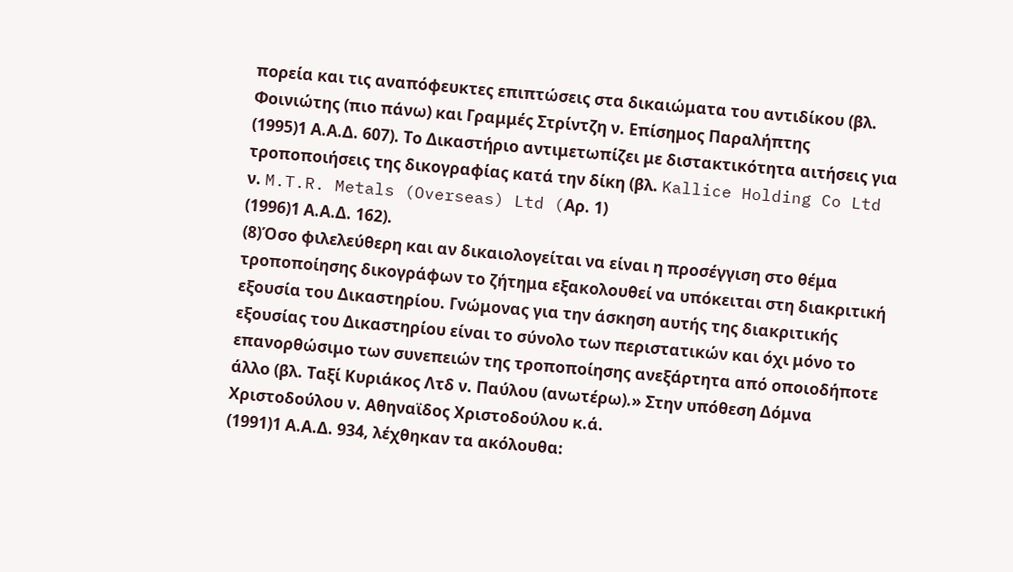πορεία και τις αναπόφευκτες επιπτώσεις στα δικαιώματα του αντιδίκου (βλ. Φοινιώτης (πιο πάνω) και Γραμμές Στρίντζη ν. Επίσημος Παραλήπτης
(1995)1 Α.Α.Δ. 607). Το Δικαστήριο αντιμετωπίζει με διστακτικότητα αιτήσεις για τροποποιήσεις της δικογραφίας κατά την δίκη (βλ. Kallice Holding Co Ltd ν. M.T.R. Metals (Overseas) Ltd (Aρ. 1)
(1996)1 Α.Α.Δ. 162).
(8)Όσο φιλελεύθερη και αν δικαιολογείται να είναι η προσέγγιση στο θέμα τροποποίησης δικογράφων το ζήτημα εξακολουθεί να υπόκειται στη διακριτική εξουσία του Δικαστηρίου. Γνώμονας για την άσκηση αυτής της διακριτικής εξουσίας του Δικαστηρίου είναι το σύνολο των περιστατικών και όχι μόνο το επανορθώσιμο των συνεπειών της τροποποίησης ανεξάρτητα από οποιοδήποτε άλλο (βλ. Ταξί Κυριάκος Λτδ ν. Παύλου (ανωτέρω).» Στην υπόθεση Δόμνα Χριστοδούλου ν. Αθηναϊδος Χριστοδούλου κ.ά.
(1991)1 Α.Α.Δ. 934, λέχθηκαν τα ακόλουθα: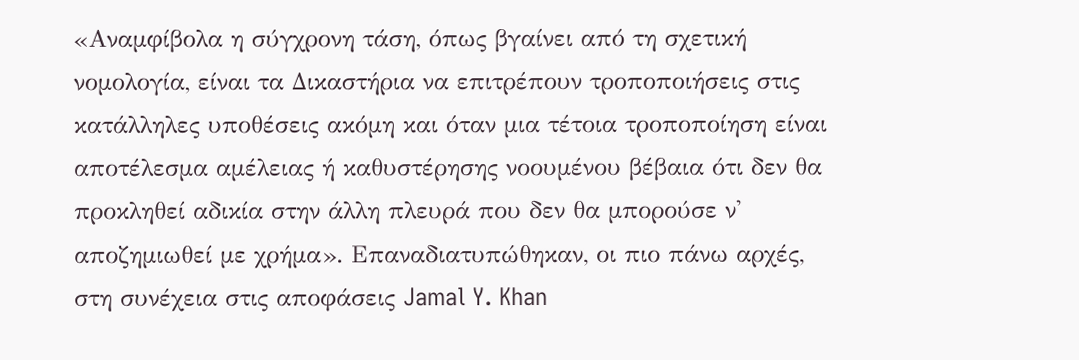«Αναμφίβολα η σύγχρονη τάση, όπως βγαίνει από τη σχετική νομολογία, είναι τα Δικαστήρια να επιτρέπουν τροποποιήσεις στις κατάλληλες υποθέσεις ακόμη και όταν μια τέτοια τροποποίηση είναι αποτέλεσμα αμέλειας ή καθυστέρησης νοουμένου βέβαια ότι δεν θα προκληθεί αδικία στην άλλη πλευρά που δεν θα μπορούσε ν' αποζημιωθεί με χρήμα». Επαναδιατυπώθηκαν, οι πιο πάνω αρχές, στη συνέχεια στις αποφάσεις Jamal Y. Khan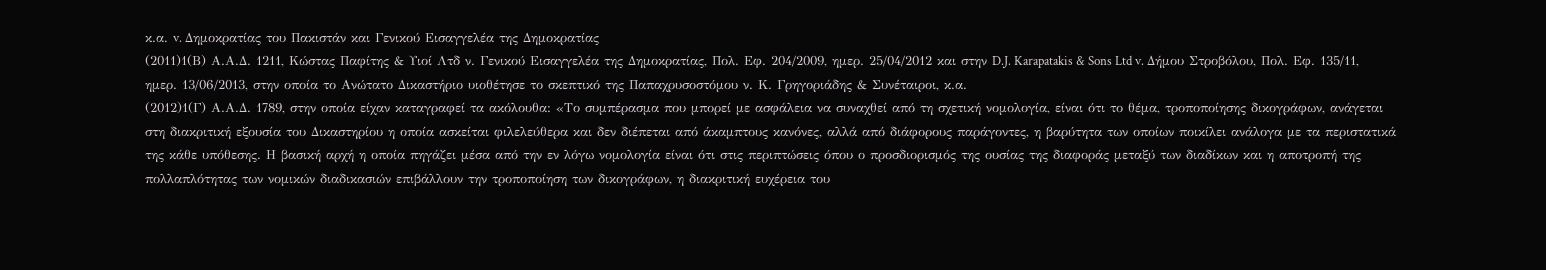κ.α. v. Δημοκρατίας του Πακιστάν και Γενικού Εισαγγελέα της Δημοκρατίας
(2011)1(Β) Α.Α.Δ. 1211, Κώστας Παφίτης & Υιοί Λτδ ν. Γενικού Εισαγγελέα της Δημοκρατίας, Πολ. Εφ. 204/2009, ημερ. 25/04/2012 και στην D.J. Karapatakis & Sons Ltd v. Δήμου Στροβόλου, Πολ. Εφ. 135/11, ημερ. 13/06/2013, στην οποία το Ανώτατο Δικαστήριο υιοθέτησε το σκεπτικό της Παπαχρυσοστόμου ν. Κ. Γρηγοριάδης & Συνέταιροι, κ.α.
(2012)1(Γ) Α.Α.Δ. 1789, στην οποία είχαν καταγραφεί τα ακόλουθα: «Το συμπέρασμα που μπορεί με ασφάλεια να συναχθεί από τη σχετική νομολογία, είναι ότι το θέμα, τροποποίησης δικογράφων, ανάγεται στη διακριτική εξουσία του Δικαστηρίου η οποία ασκείται φιλελεύθερα και δεν διέπεται από άκαμπτους κανόνες, αλλά από διάφορους παράγοντες, η βαρύτητα των οποίων ποικίλει ανάλογα με τα περιστατικά της κάθε υπόθεσης. Η βασική αρχή η οποία πηγάζει μέσα από την εν λόγω νομολογία είναι ότι στις περιπτώσεις όπου ο προσδιορισμός της ουσίας της διαφοράς μεταξύ των διαδίκων και η αποτροπή της πολλαπλότητας των νομικών διαδικασιών επιβάλλουν την τροποποίηση των δικογράφων, η διακριτική ευχέρεια του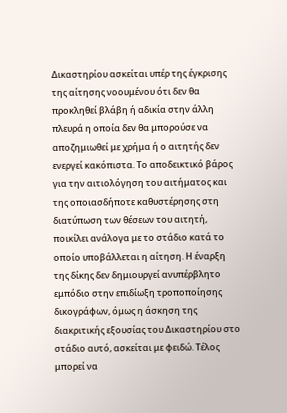Δικαστηρίου ασκείται υπέρ της έγκρισης της αίτησης νοουμένου ότι δεν θα προκληθεί βλάβη ή αδικία στην άλλη πλευρά η οποία δεν θα μπορούσε να αποζημιωθεί με χρήμα ή ο αιτητής δεν ενεργεί κακόπιστα. Το αποδεικτικό βάρος για την αιτιολόγηση του αιτήματος και της οποιασδήποτε καθυστέρησης στη διατύπωση των θέσεων του αιτητή, ποικίλει ανάλογα με το στάδιο κατά το οποίο υποβάλλεται η αίτηση. Η έναρξη της δίκης δεν δημιουργεί ανυπέρβλητο εμπόδιο στην επιδίωξη τροποποίησης δικογράφων, όμως η άσκηση της διακριτικής εξουσίας του Δικαστηρίου στο στάδιο αυτό, ασκείται με φειδώ. Τέλος μπορεί να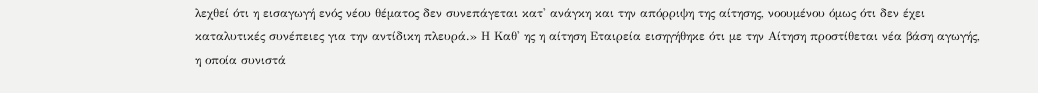λεχθεί ότι η εισαγωγή ενός νέου θέματος δεν συνεπάγεται κατ' ανάγκη και την απόρριψη της αίτησης, νοουμένου όμως ότι δεν έχει καταλυτικές συνέπειες για την αντίδικη πλευρά.» Η Καθ' ης η αίτηση Εταιρεία εισηγήθηκε ότι με την Αίτηση προστίθεται νέα βάση αγωγής, η οποία συνιστά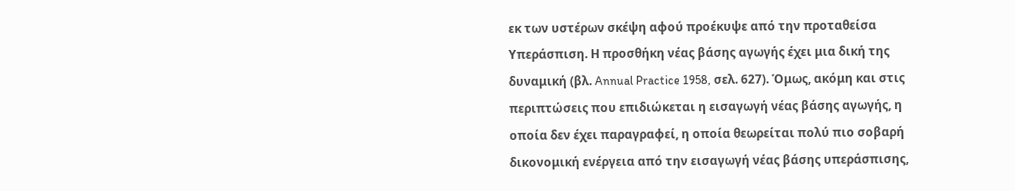εκ των υστέρων σκέψη αφού προέκυψε από την προταθείσα Υπεράσπιση. Η προσθήκη νέας βάσης αγωγής έχει μια δική της δυναμική (βλ. Annual Practice 1958, σελ. 627). Όμως, ακόμη και στις περιπτώσεις που επιδιώκεται η εισαγωγή νέας βάσης αγωγής, η οποία δεν έχει παραγραφεί, η οποία θεωρείται πολύ πιο σοβαρή δικονομική ενέργεια από την εισαγωγή νέας βάσης υπεράσπισης,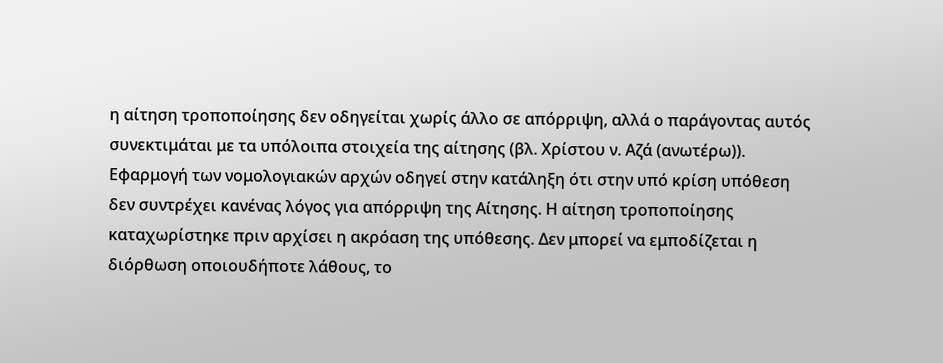η αίτηση τροποποίησης δεν οδηγείται χωρίς άλλο σε απόρριψη, αλλά ο παράγοντας αυτός συνεκτιμάται με τα υπόλοιπα στοιχεία της αίτησης (βλ. Χρίστου ν. Αζά (ανωτέρω)). Εφαρμογή των νομολογιακών αρχών οδηγεί στην κατάληξη ότι στην υπό κρίση υπόθεση δεν συντρέχει κανένας λόγος για απόρριψη της Αίτησης. Η αίτηση τροποποίησης καταχωρίστηκε πριν αρχίσει η ακρόαση της υπόθεσης. Δεν μπορεί να εμποδίζεται η διόρθωση οποιουδήποτε λάθους, το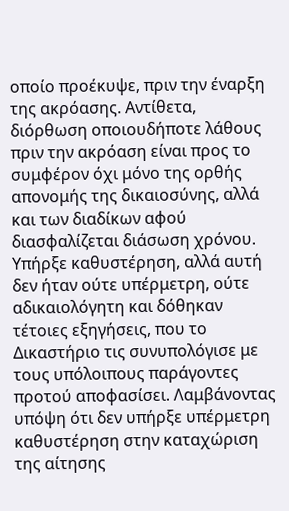οποίο προέκυψε, πριν την έναρξη της ακρόασης. Αντίθετα, διόρθωση οποιουδήποτε λάθους πριν την ακρόαση είναι προς το συμφέρον όχι μόνο της ορθής απονομής της δικαιοσύνης, αλλά και των διαδίκων αφού διασφαλίζεται διάσωση χρόνου. Υπήρξε καθυστέρηση, αλλά αυτή δεν ήταν ούτε υπέρμετρη, ούτε αδικαιολόγητη και δόθηκαν τέτοιες εξηγήσεις, που το Δικαστήριο τις συνυπολόγισε με τους υπόλοιπους παράγοντες προτού αποφασίσει. Λαμβάνοντας υπόψη ότι δεν υπήρξε υπέρμετρη καθυστέρηση στην καταχώριση της αίτησης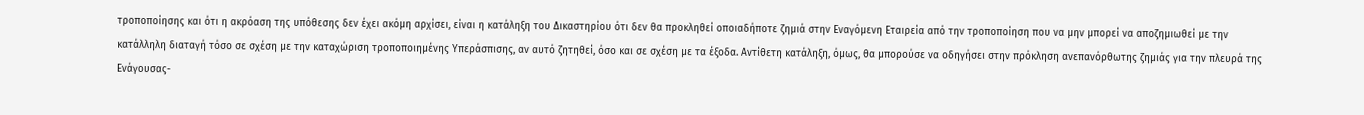τροποποίησης και ότι η ακρόαση της υπόθεσης δεν έχει ακόμη αρχίσει, είναι η κατάληξη του Δικαστηρίου ότι δεν θα προκληθεί οποιαδήποτε ζημιά στην Εναγόμενη Εταιρεία από την τροποποίηση που να μην μπορεί να αποζημιωθεί με την κατάλληλη διαταγή τόσο σε σχέση με την καταχώριση τροποποιημένης Υπεράσπισης, αν αυτό ζητηθεί, όσο και σε σχέση με τα έξοδα. Αντίθετη κατάληξη, όμως, θα μπορούσε να οδηγήσει στην πρόκληση ανεπανόρθωτης ζημιάς για την πλευρά της Ενάγουσας-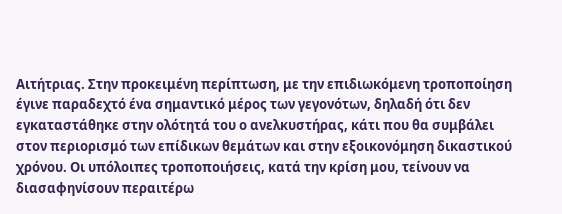Αιτήτριας. Στην προκειμένη περίπτωση, με την επιδιωκόμενη τροποποίηση έγινε παραδεχτό ένα σημαντικό μέρος των γεγονότων, δηλαδή ότι δεν εγκαταστάθηκε στην ολότητά του ο ανελκυστήρας, κάτι που θα συμβάλει στον περιορισμό των επίδικων θεμάτων και στην εξοικονόμηση δικαστικού χρόνου. Οι υπόλοιπες τροποποιήσεις, κατά την κρίση μου, τείνουν να διασαφηνίσουν περαιτέρω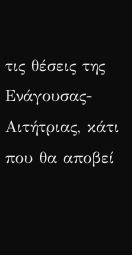τις θέσεις της Ενάγουσας-Αιτήτριας, κάτι που θα αποβεί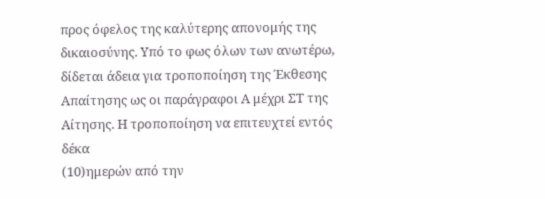προς όφελος της καλύτερης απονομής της δικαιοσύνης. Υπό το φως όλων των ανωτέρω, δίδεται άδεια για τροποποίηση της Έκθεσης Απαίτησης ως οι παράγραφοι Α μέχρι ΣΤ της Αίτησης. Η τροποποίηση να επιτευχτεί εντός δέκα
(10)ημερών από την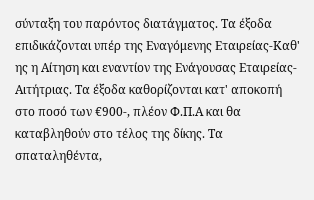σύνταξη του παρόντος διατάγματος. Τα έξοδα επιδικάζονται υπέρ της Εναγόμενης Εταιρείας-Καθ' ης η Αίτηση και εναντίον της Ενάγουσας Εταιρείας-Αιτήτριας. Τα έξοδα καθορίζονται κατ' αποκοπή στο ποσό των €900-, πλέον Φ.Π.Α και θα καταβληθούν στο τέλος της δίκης. Τα σπαταληθέντα,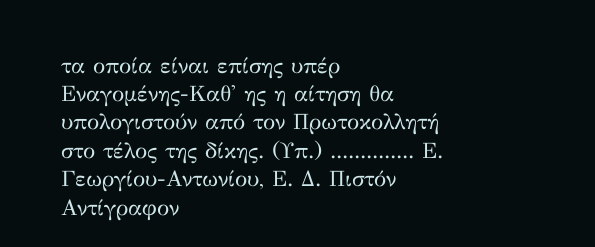τα οποία είναι επίσης υπέρ Εναγομένης-Καθ' ης η αίτηση θα υπολογιστούν από τον Πρωτοκολλητή στο τέλος της δίκης. (Υπ.) .............. Ε. Γεωργίου-Αντωνίου, Ε. Δ. Πιστόν Αντίγραφον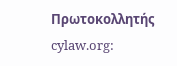Πρωτοκολλητής cylaw.org: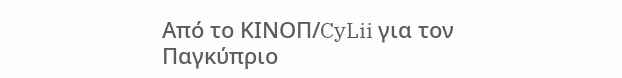Από το ΚΙΝOΠ/CyLii για τον Παγκύπριο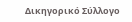Δικηγορικό Σύλλογο